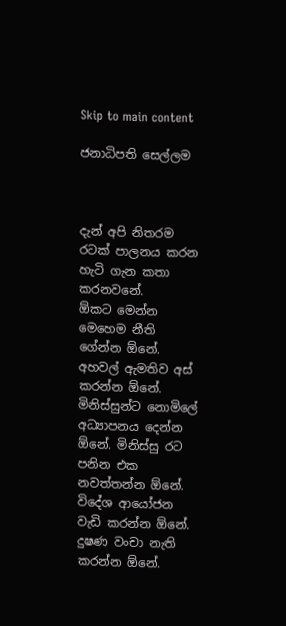Skip to main content

ජනාධිපති සෙල්ලම



දැන් අපි නිතරම රටක් පාලනය කරන හැටි ගැන කතා කරනවනේ.
ඕකට මෙන්න මෙහෙම නීති ගේන්න ඕනේ. අහවල් ඇමතිව අස් කරන්න ඕනේ. මිනිස්සුන්ට නොමිලේ අධ්‍යාපනය දෙන්න ඕනේ. මිනිස්සු රට පනින එක නවත්තන්න ඕනේ. විදේශ ආයෝජන වැඩි කරන්න ඕනේ. දුෂණ වංචා නැති කරන්න ඕනේ.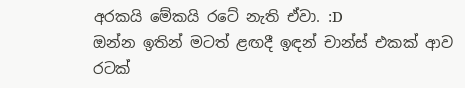අරකයි මේකයි රටේ නැති ඒවා. :D
ඔන්න ඉතින් මටත් ළඟදී ඉඳන් චාන්ස් එකක් ආව රටක්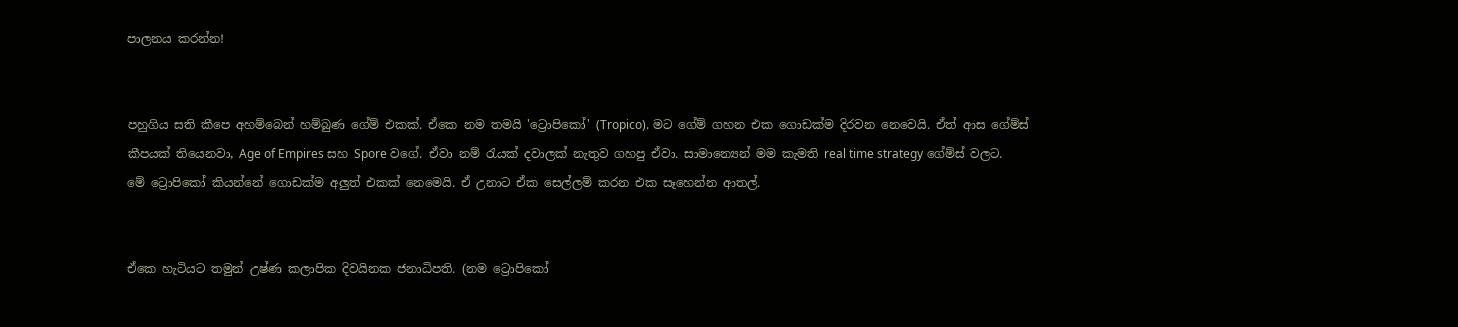පාලනය කරන්න!


පහුගිය සති කීපෙ අහම්බෙන් හම්බුණ ගේම් එකක්. ඒකෙ නම තමයි 'ට්‍රොපිකෝ' (Tropico). මට ගේම් ගහන එක ගොඩක්ම දිරවන නෙවෙයි. ඒත් ආස ගේම්ස් කීපයක් තියෙනවා, Age of Empires සහ Spore වගේ. ඒවා නම් රැයක් දවාලක් නැතුව ගහපු ඒවා. සාමාන්‍යෙන් මම කැමති real time strategy ගේම්ස් වලට.
මේ ට්‍රොපිකෝ කියන්නේ ගොඩක්ම අලුත් එකක් නෙමෙයි. ඒ උනාට ඒක සෙල්ලම් කරන එක සෑහෙන්න ආතල්.


ඒකෙ හැටියට තමුන් උෂ්ණ කලාපික දිවයිනක ජනාධිපති. (නම ට්‍රොපිකෝ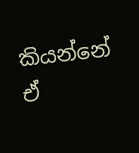කියන්නේ ඒ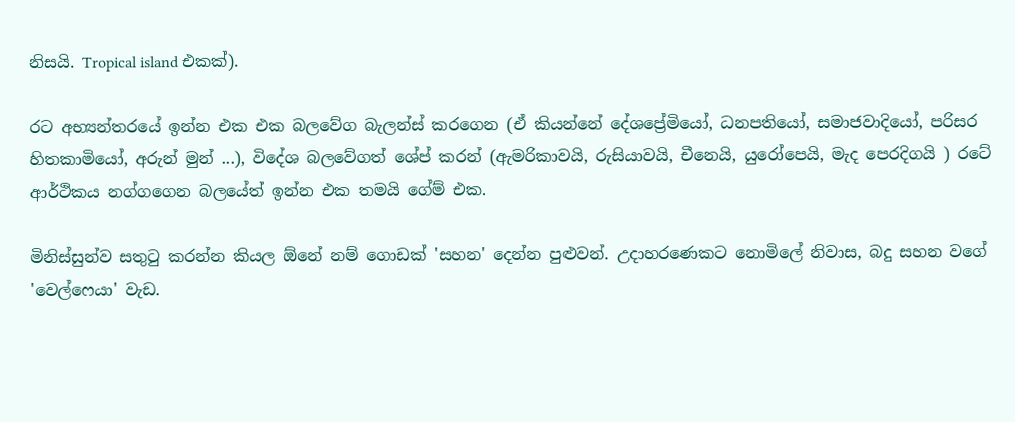නිසයි. Tropical island එකක්).

රට අභ්‍යන්තරයේ ඉන්න එක එක බලවේග බැලන්ස් කරගෙන (ඒ කියන්නේ දේශප්‍රේමියෝ, ධනපතියෝ, සමාජවාදියෝ, පරිසර හිතකාමියෝ, අරුන් මුන් ...), විදේශ බලවේගත් ශේප් කරන් (ඇමරිකාවයි, රුසියාවයි, චීනෙයි, යුරෝපෙයි, මැද පෙරදිගයි ) රටේ ආර්ථිකය නග්ගගෙන බලයේත් ඉන්න එක තමයි ගේම් එක.

මිනිස්සුන්ව සතුටු කරන්න කියල ඕනේ නම් ගොඩක් 'සහන' දෙන්න පුළුවන්. උදාහරණෙකට නොමිලේ නිවාස, බදු සහන වගේ 'වෙල්ෆෙයා' වැඩ.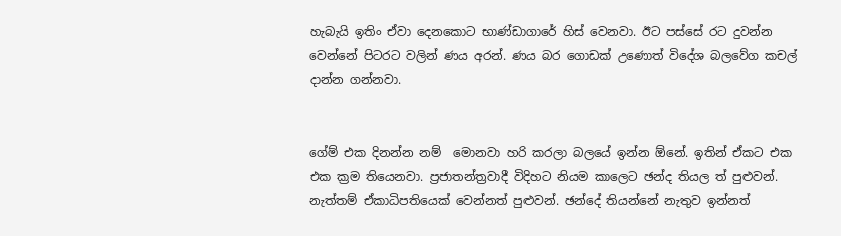හැබැයි ඉතිං ඒවා දෙනකොට භාණ්ඩාගාරේ හිස් වෙනවා. ඊට පස්සේ රට දුවන්න වෙන්නේ පිටරට වලින් ණය අරන්. ණය බර ගොඩක් උණොත් විදේශ බලවේග කචල් දාන්න ගන්නවා.


ගේම් එක දිනන්න නම්  මොනවා හරි කරලා බලයේ ඉන්න ඕනේ. ඉතින් ඒකට එක එක ක්‍රම තියෙනවා. ප්‍රජාතන්ත්‍රවාදී විදිහට නියම කාලෙට ඡන්ද තියල ත් පුළුවන්.  නැත්තම් ඒකාධිපතියෙක් වෙන්නත් පුළුවන්. ඡන්දේ තියන්නේ නැතුව ඉන්නත්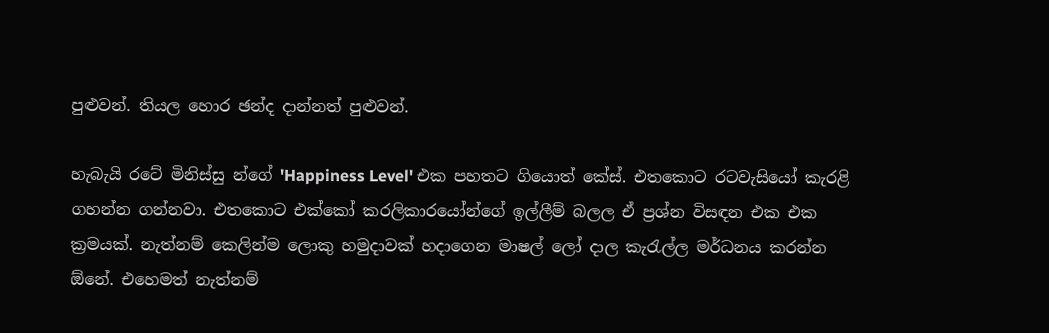පුළුවන්. තියල හොර ඡන්ද දාන්නත් පුළුවන්.

හැබැයි රටේ මිනිස්සු න්ගේ 'Happiness Level' එක පහතට ගියොත් කේස්. එතකොට රටවැසියෝ කැරළි ගහන්න ගන්නවා. එතකොට එක්කෝ කරලිකාරයෝන්ගේ ඉල්ලීම් බලල ඒ ප්‍රශ්න විසඳන එක එක ක්‍රමයක්. නැත්නම් කෙලින්ම ලොකු හමුදාවක් හදාගෙන මාෂල් ලෝ දාල කැරැල්ල මර්ධනය කරන්න ඕනේ. එහෙමත් නැත්නම්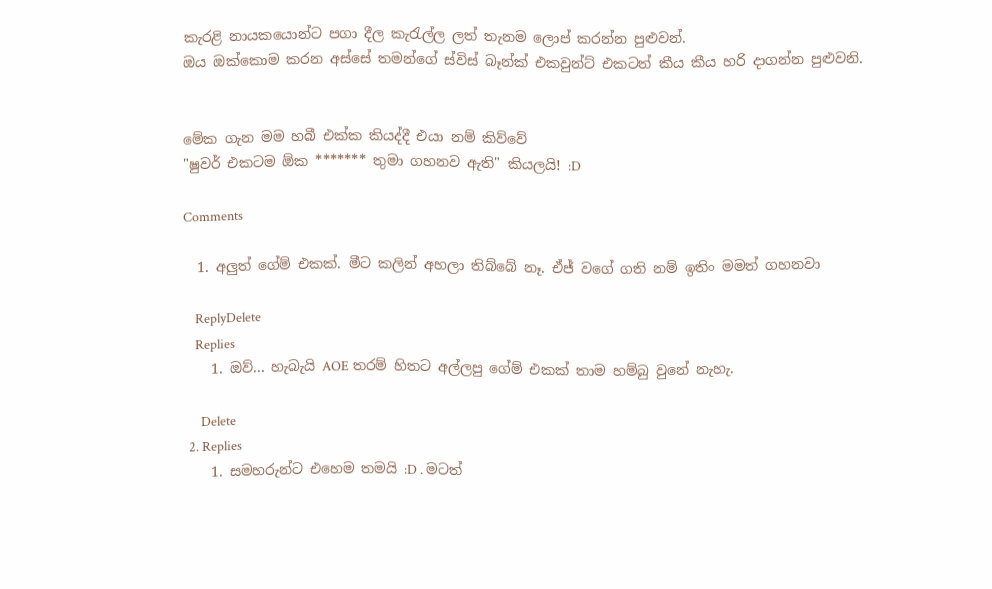කැරළි නායකයොන්ට පගා දීල කැරැල්ල ලත් තැනම ලොප් කරන්න පුළුවන්.
ඔය ඔක්කොම කරන අස්සේ තමන්ගේ ස්විස් බෑන්ක් එකවුන්ට් එකටත් කීය කීය හරි දාගන්න පුළුවනි.


මේක ගැන මම හබී එක්ක කියද්දී එයා නම් කිව්වේ
"ෂුවර් එකටම ඕක ******* තුමා ගහනව ඇති" කියලයි! :D

Comments

  1. අලුත් ගේම් එකක්. මීට කලින් අහලා තිබ්බේ නෑ. ඒජ් වගේ ගති නම් ඉතිං මමත් ගහනවා

    ReplyDelete
    Replies
    1. ඔව්... හැබැයි AOE තරම් හිතට අල්ලපු ගේම් එකක් තාම හම්බු වුනේ නැහැ.

      Delete
  2. Replies
    1. සමහරුන්ට එහෙම තමයි :D . මටත්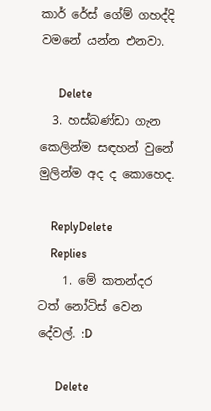කාර් රේස් ගේම් ගහද්දි වමනේ යන්න එනවා.

      Delete
  3. හස්බණ්ඩා ගැන කෙලින්ම සඳහන් වුනේ මුලින්ම අද ද කොහෙද.

    ReplyDelete
    Replies
    1. මේ කතන්දර ටත් නෝටිස් වෙන දේවල්. :D

      Delete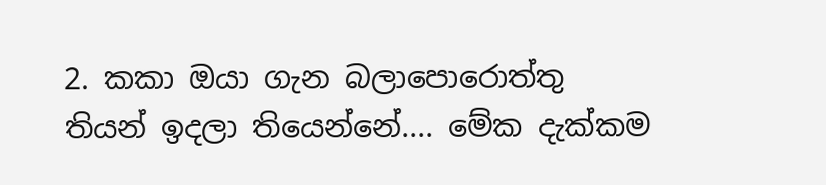2. කකා ඔයා ගැන බලාපොරොත්තු තියන් ඉදලා තියෙන්නේ.... මේක දැක්කම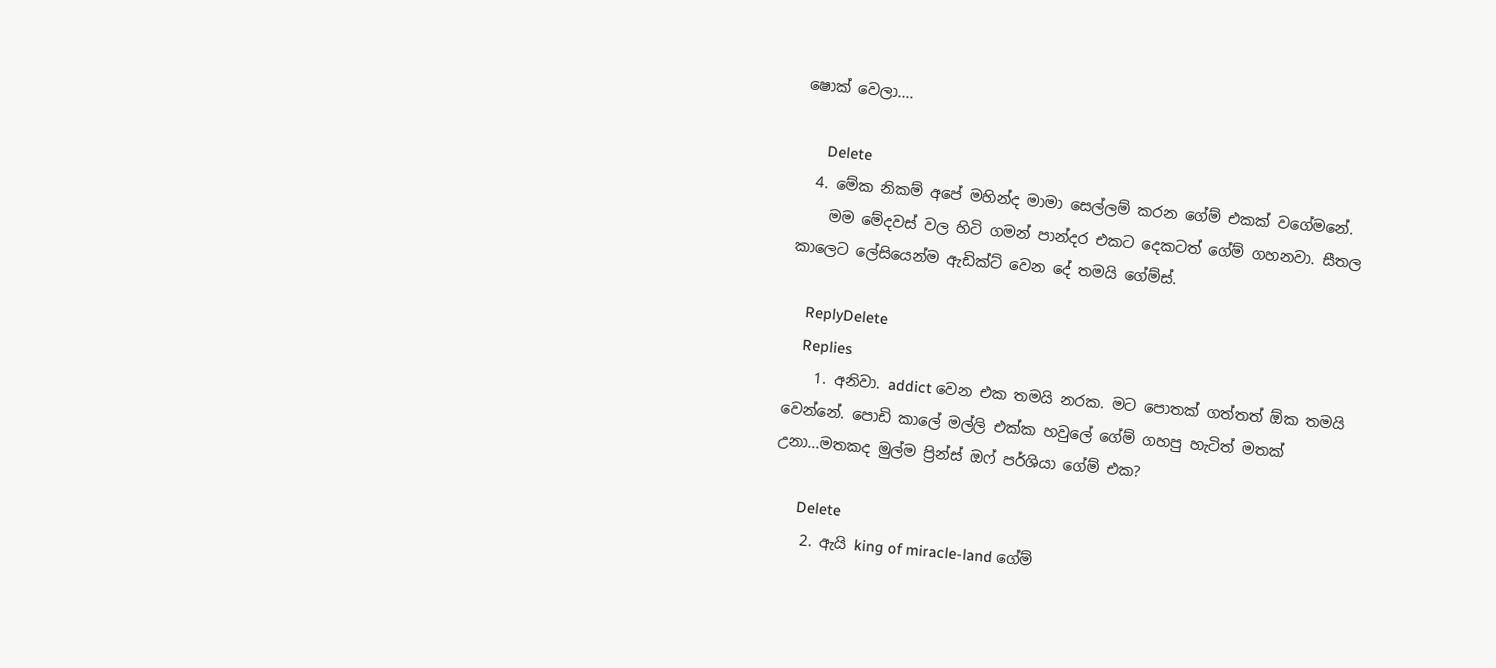ෂොක් වෙලා....

      Delete
  4. මේක නිකම් අපේ මහින්ද මාමා සෙල්ලම් කරන ගේම් එකක් වගේමනේ.
    මම මේදවස් වල හිටි ගමන් පාන්දර එකට දෙකටත් ගේම් ගහනවා. සීතල කාලෙට ලේසියෙන්ම ඇඩික්ට් වෙන දේ තමයි ගේම්ස්.

    ReplyDelete
    Replies
    1. අනිවා. addict වෙන එක තමයි නරක. මට පොතක් ගත්තත් ඕක තමයි වෙන්නේ. පොඩි කාලේ මල්ලි එක්ක හවුලේ ගේම් ගහපු හැටිත් මතක් උනා...මතකද මුල්ම ප්‍රින්ස් ඔෆ් පර්ශියා ගේම් එක?

      Delete
    2. ඇයි king of miracle-land ගේම්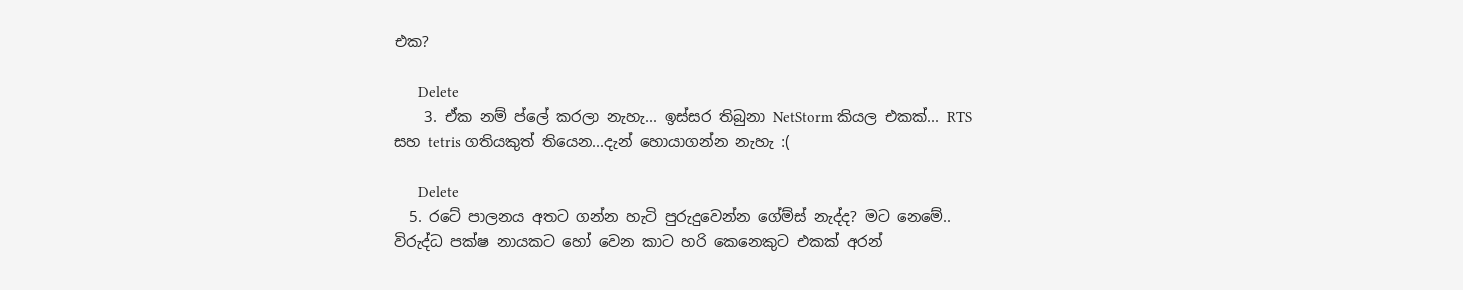එක?

      Delete
    3. ඒක නම් ප්ලේ කරලා නැහැ... ඉස්සර තිබුනා NetStorm කියල එකක්... RTS සහ tetris ගතියකුත් තියෙන...දැන් හොයාගන්න නැහැ :(

      Delete
  5. රටේ පාලනය අතට ගන්න හැටි පුරුදුවෙන්න ගේම්ස් නැද්ද? මට නෙමේ.. විරුද්ධ පක්ෂ නායකට හෝ වෙන කාට හරි කෙනෙකුට එකක් අරන්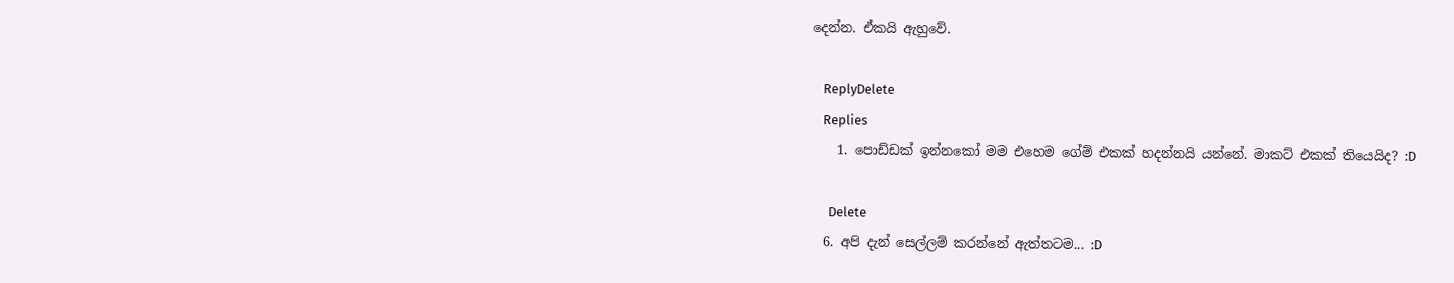දෙන්න. ඒකයි ඇහුවේ.

    ReplyDelete
    Replies
    1. පොඩ්ඩක් ඉන්නකෝ මම එහෙම ගේම් එකක් හදන්නයි යන්නේ. මාකට් එකක් තියෙයිද? :D

      Delete
  6. අපි දැන් සෙල්ලම් කරන්නේ ඇත්තටම... :D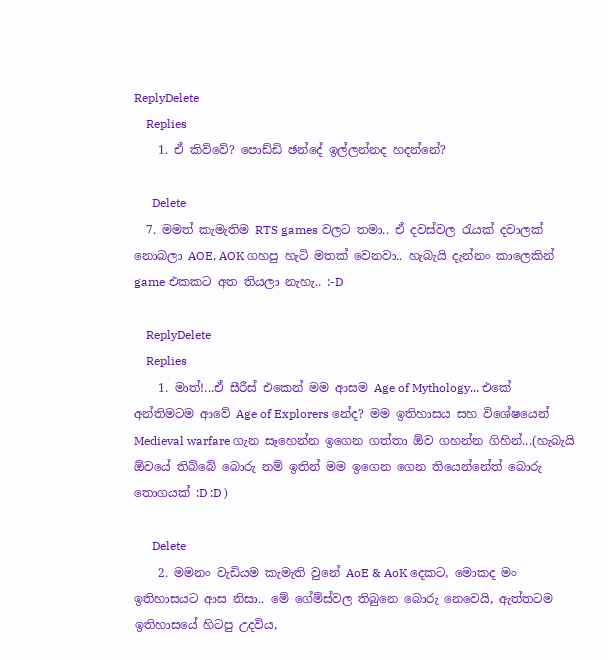ReplyDelete
    Replies
    1. ඒ කිව්වේ? පොඩ්ඩි ඡන්දේ ඉල්ලන්නද හදන්නේ?

      Delete
  7. මමත් කැමැතිම RTS games වලට තමා.. ඒ දවස්වල රැයක් දවාලක් නොබලා AOE, AOK ගහපු හැටි මතක් වෙනවා.. හැබැයි දැන්නං කාලෙකින් game එකකට අත තියලා නැහැ.. :-D

    ReplyDelete
    Replies
    1. මාත්!...ඒ සීරීස් එකෙන් මම ආසම Age of Mythology... එකේ අන්තිමටම ආවේ Age of Explorers නේද? මම ඉතිහාසය සහ විශේෂයෙන් Medieval warfare ගැන සෑහෙන්න ඉගෙන ගත්තා ඕව ගහන්න ගිහින්...(හැබැයි ඕවයේ තිබ්බේ බොරු නම් ඉතින් මම ඉගෙන ගෙන තියෙන්නේත් බොරු තොගයක් :D :D )

      Delete
    2. මමනං වැඩියම කැමැති වුනේ AoE & AoK දෙකට, මොකද මං ඉතිහාසයට ආස නිසා.. මේ ගේම්ස්වල තිබුනෙ බොරු නෙවෙයි, ඇත්තටම ඉතිහාසයේ හිටපු උදවිය,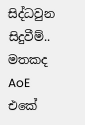සිද්ධවුන සිදුවීම්.. මතකද AoE එකේ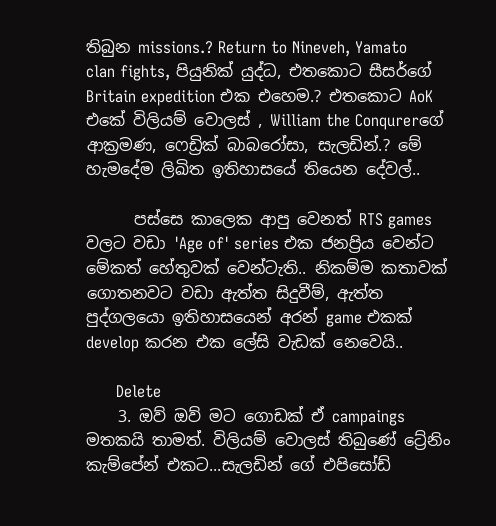තිබුන missions.? Return to Nineveh, Yamato clan fights, පියුනික් යුද්ධ, එතකොට සීසර්ගේ Britain expedition එක එහෙම.? එතකොට AoK එකේ විලියම් වොලස් , William the Conqurerගේ ආක්‍රමණ, ෆෙඩ්‍රික් බාබරෝසා, සැලඩින්.? මේ හැමදේම ලිඛිත ඉතිහාසයේ තියෙන දේවල්..

      පස්සෙ කාලෙක ආපු වෙනත් RTS games වලට වඩා 'Age of' series එක ජනප්‍රිය වෙන්ට මේකත් හේතුවක් වෙන්ටැති.. නිකම්ම කතාවක් ගොතනවට වඩා ඇත්ත සිදුවීම්, ඇත්ත පුද්ගලයො ඉතිහාසයෙන් අරන් game එකක් develop කරන එක ලේසි වැඩක් නෙවෙයි..

      Delete
    3. ඔව් ඔව් මට ගොඩක් ඒ campaings මතකයි තාමත්. විලියම් වොලස් තිබුණේ ට්‍රේනිං කැම්පේන් එකට...සැලඩින් ගේ එපිසෝඩ්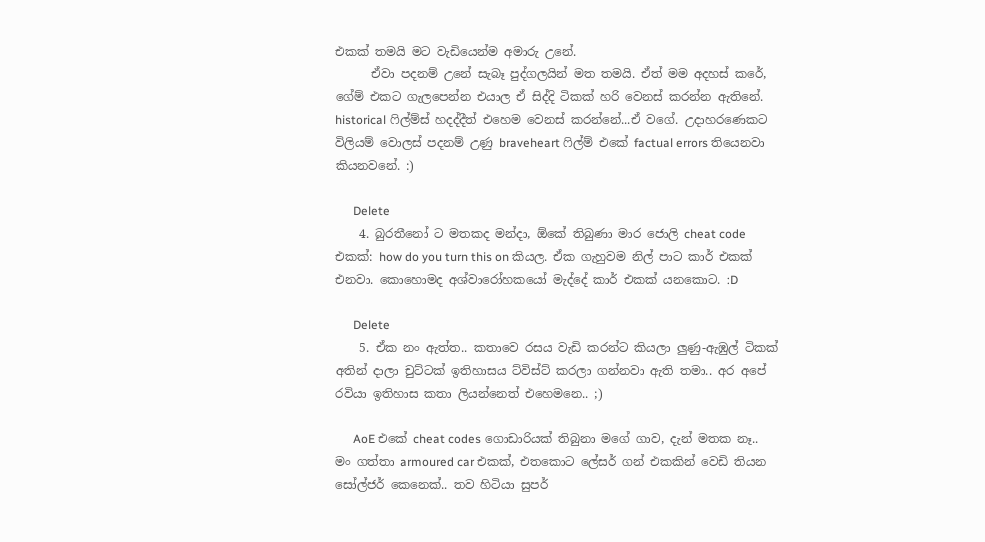එකක් තමයි මට වැඩියෙන්ම අමාරු උනේ.
      ඒවා පදනම් උනේ සැබෑ පුද්ගලයින් මත තමයි. ඒත් මම අදහස් කරේ, ගේම් එකට ගැලපෙන්න එයාල ඒ සිද්දි ටිකක් හරි වෙනස් කරන්න ඇතිනේ. historical ෆිල්ම්ස් හදද්දීත් එහෙම වෙනස් කරන්නේ...ඒ වගේ. උදාහරණෙකට විලියම් වොලස් පදනම් උණු braveheart ෆිල්ම් එකේ factual errors තියෙනවා කියනවනේ. :)

      Delete
    4. බුරතීනෝ ට මතකද මන්දා, ඕකේ තිබුණා මාර ජොලි cheat code එකක්: how do you turn this on කියල. ඒක ගැහුවම නිල් පාට කාර් එකක් එනවා. කොහොමද අශ්වාරෝහකයෝ මැද්දේ කාර් එකක් යනකොට. :D

      Delete
    5. ඒක නං ඇත්ත.. කතාවෙ රසය වැඩි කරන්ට කියලා ලුණු-ඇඹුල් ටිකක් අතින් දාලා චුට්ටක් ඉතිහාසය ට්විස්ට් කරලා ගන්නවා ඇති තමා‍‍.. අර අපේ රවියා ඉතිහාස කතා ලියන්නෙත් එහෙමනෙ.. ;)

      AoE එකේ cheat codes ගොඩාරියක් තිබුනා ම‍ගේ ගාව, දැන් මතක නෑ.. මං ගත්තා armoured car එකක්, එතකොට ලේසර් ගන් එකකින් වෙඩි තියන සෝල්ජර් කෙනෙක්.. තව හිටියා සුපර්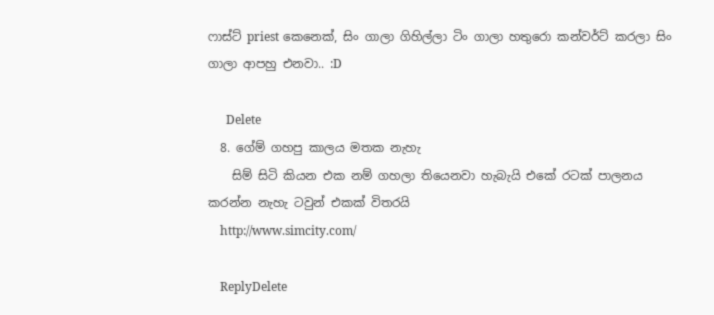ෆාස්ට් priest කෙනෙක්, සිං ගාලා ගිහිල්ලා ටිං ගාලා හතුරො කන්වර්ට් කරලා සිං ගාලා ආපහු එනවා.. :D

      Delete
  8. ගේම් ගහපු කාලය මතක නැහැ
    සිම් සිටි කියන එක නම් ගහලා තියෙනවා හැබැයි එකේ රටක් පාලනය කරන්න නැහැ ටවුන් එකක් විතරයි
    http://www.simcity.com/

    ReplyDelete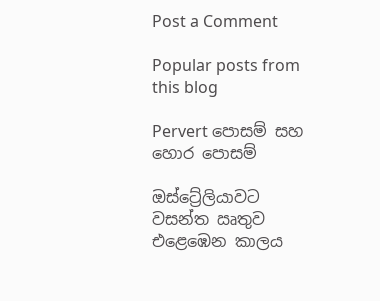Post a Comment

Popular posts from this blog

Pervert පොසම් සහ හොර පොසම්

ඔස්ට්‍රේලියාවට වසන්ත ඍතුව එළෙඹෙන කාලය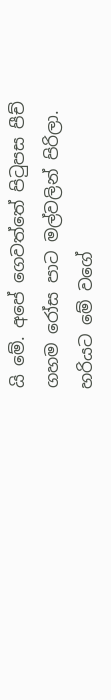යි මේ. අපේ ගෙවත්තේ පිටුපස පීච් ගහම රෝස පාට මල්වලින් පිරිලා. හරියට මේ වගේ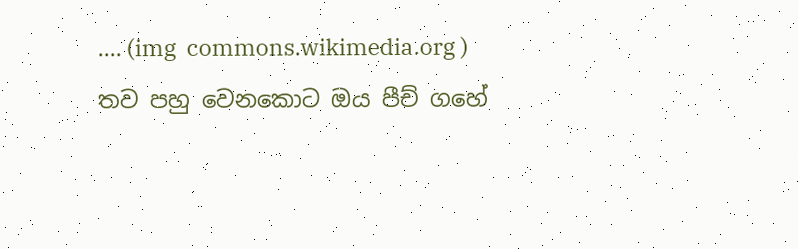.... (img  commons.wikimedia.org ) තව පහු වෙනකොට ඔය පීච් ගහේ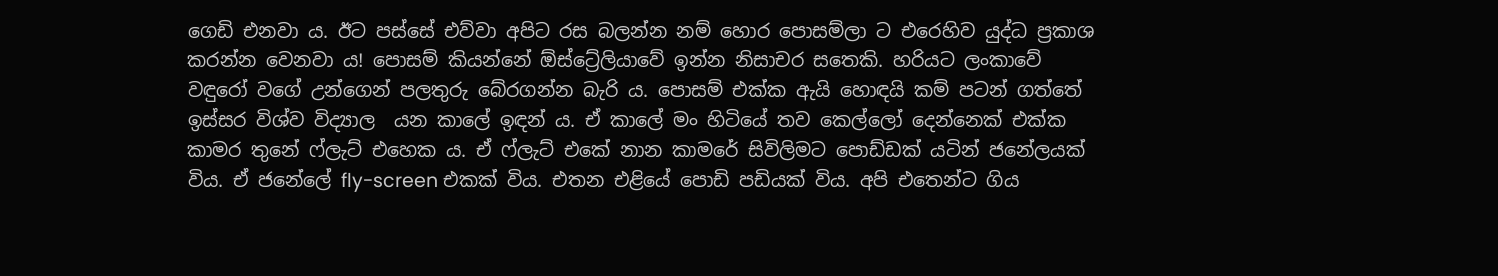ගෙඩි එනවා ය. ඊට පස්සේ එව්වා අපිට රස බලන්න නම් හොර පොසම්ලා ට එරෙහිව යුද්ධ ප්‍රකාශ කරන්න වෙනවා ය! පොසම් කියන්නේ ඕස්ට්‍රේලියාවේ ඉන්න නිසාචර සතෙකි. හරියට ලංකාවේ වඳුරෝ වගේ උන්ගෙන් පලතුරු බේරගන්න බැරි ය. පොසම් එක්ක ඇයි හොඳයි කම් පටන් ගත්තේ ඉස්සර විශ්ව විද්‍යාල  යන කාලේ ඉඳන් ය. ඒ කාලේ මං හිටියේ තව කෙල්ලෝ දෙන්නෙක් එක්ක කාමර තුනේ ෆ්ලැට් එහෙක ය. ඒ ෆ්ලැට් එකේ නාන කාමරේ සිවිලිමට පොඩ්ඩක් යටින් ජනේලයක් විය. ඒ ජනේලේ fly-screen එකක් විය. එතන එළියේ පොඩි පඩියක් විය. අපි එතෙන්ට ගිය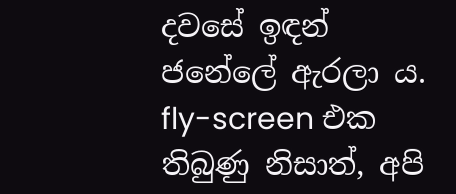දවසේ ඉඳන් ජනේලේ ඇරලා ය. fly-screen එක තිබුණු නිසාත්, අපි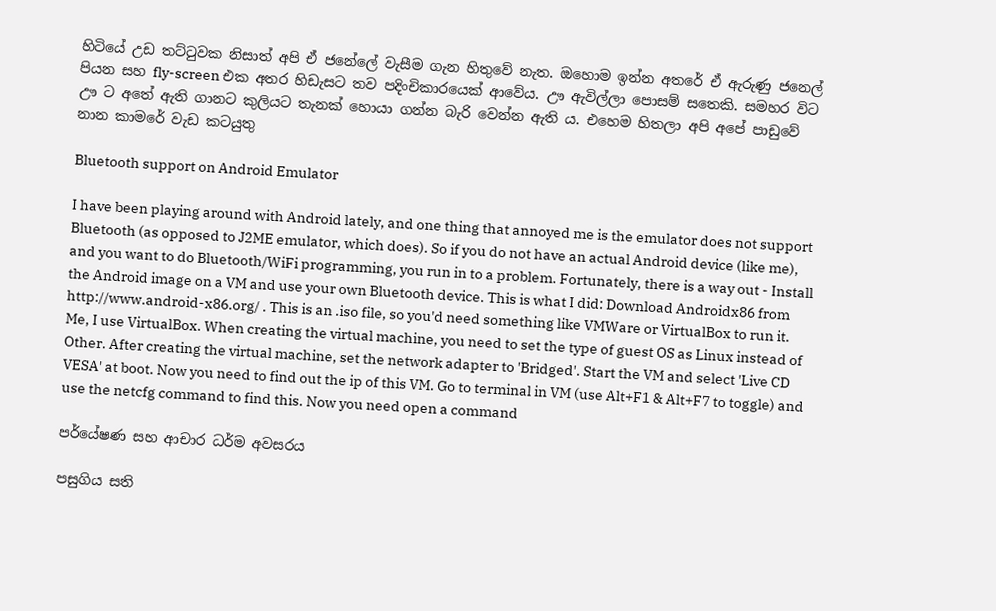හිටියේ උඩ තට්ටුවක නිසාත් අපි ඒ ජනේලේ වැසීම ගැන හිතුවේ නැත. ඔහොම ඉන්න අතරේ ඒ ඇරුණු ජනෙල් පියන සහ fly-screen එක අතර හිඩැසට තව පදිංචිකාරයෙක් ආවේය. ඌ ඇවිල්ලා පොසම් සතෙකි. සමහර විට ඌ ට අතේ ඇති ගානට කුලියට තැනක් හොයා ගන්න බැරි වෙන්න ඇති ය. එහෙම හිතලා අපි අපේ පාඩුවේ නාන කාමරේ වැඩ කටයුතු

Bluetooth support on Android Emulator

I have been playing around with Android lately, and one thing that annoyed me is the emulator does not support Bluetooth (as opposed to J2ME emulator, which does). So if you do not have an actual Android device (like me), and you want to do Bluetooth/WiFi programming, you run in to a problem. Fortunately, there is a way out - Install the Android image on a VM and use your own Bluetooth device. This is what I did: Download Androidx86 from http://www.android-x86.org/ . This is an .iso file, so you'd need something like VMWare or VirtualBox to run it. Me, I use VirtualBox. When creating the virtual machine, you need to set the type of guest OS as Linux instead of Other. After creating the virtual machine, set the network adapter to 'Bridged'. Start the VM and select 'Live CD VESA' at boot. Now you need to find out the ip of this VM. Go to terminal in VM (use Alt+F1 & Alt+F7 to toggle) and use the netcfg command to find this. Now you need open a command

පර්යේෂණ සහ ආචාර ධර්ම අවසරය

පසුගිය සති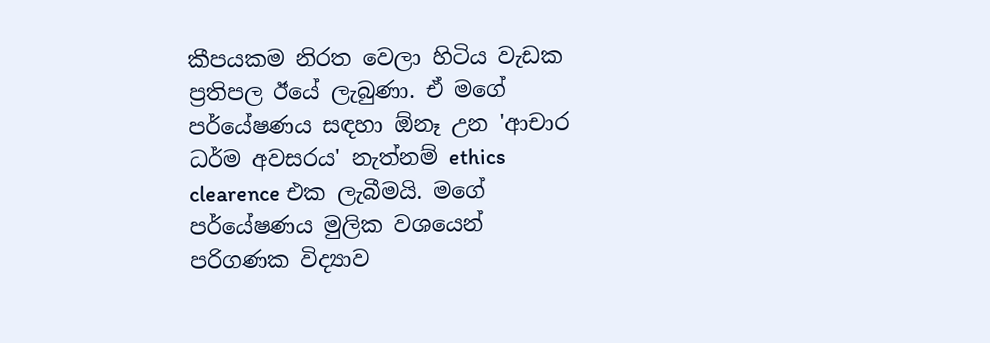කීපයකම නිරත වෙලා හිටිය වැඩක ප්‍රතිපල ඊයේ ලැබුණා. ඒ මගේ පර්යේෂණය සඳහා ඕනෑ උන 'ආචාර ධර්ම අවසරය' නැත්නම් ethics clearence එක ලැබීමයි. මගේ පර්යේෂණය මුලික වශයෙන් පරිගණක විද්‍යාව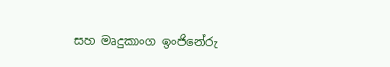සහ මෘදුකාංග ඉංජිනේරු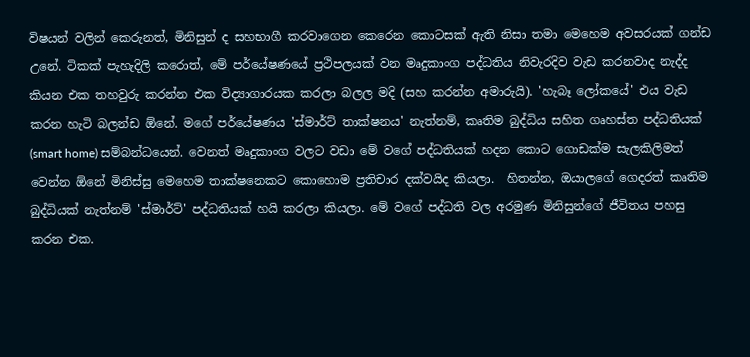විෂයන් වලින් කෙරුනත්, මිනිසුන් ද සහභාගී කරවාගෙන කෙරෙන කොටසක් ඇති නිසා තමා මෙහෙම අවසරයක් ගන්ඩ උනේ. ටිකක් පැහැදිලි කරොත්, මේ පර්යේෂණයේ ප්‍රථිපලයක් වන මෘදුකාංග පද්ධතිය නිවැරදිව වැඩ කරනවාද නැද්ද කියන එක තහවුරු කරන්න එක විද්‍යාගාරයක කරලා බලල මදි (සහ කරන්න අමාරුයි). 'හැබෑ ලෝකයේ' එය වැඩ කරන හැටි බලන්ඩ ඕනේ. මගේ පර්යේෂණය 'ස්මාර්ට් තාක්ෂනය' නැත්නම්, කෘතිම බුද්ධිය සහිත ගෘහස්ත පද්ධතියක් (smart home) සම්බන්ධයෙන්. වෙනත් මෘදුකාංග වලට වඩා මේ වගේ පද්ධතියක් හදන කොට ගොඩක්ම සැලකිලිමත් වෙන්න ඕනේ මිනිස්සු මෙහෙම තාක්ෂනෙකට කොහොම ප්‍රතිචාර දක්වයිද කියලා.  හිතන්න, ඔයාලගේ ගෙදරත් කෘතිම බුද්ධියක් නැත්නම් 'ස්මාර්ට්' පද්ධතියක් හයි කරලා කියලා. මේ වගේ පද්ධති වල අරමුණ මිනිසුන්ගේ ජීවිතය පහසු කරන එක.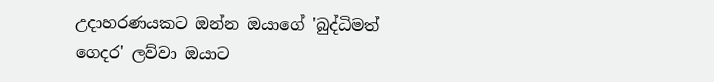උදාහරණයකට ඔන්න ඔයාගේ 'බුද්ධිමත් ගෙදර' ලව්වා ඔයාට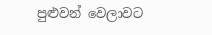පුළුවන් වෙලාවට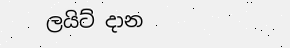ලයිට් දාන